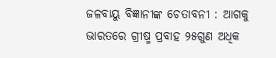ଜଳବାୟୁ ବିଜ୍ଞାନୀଙ୍କ ଚେତାବନୀ : ଆଗକୁ ଭାରତରେ ଗ୍ରୀଷ୍ମ ପ୍ରବାହ ୨୫ଗୁଣ ଅଧିକ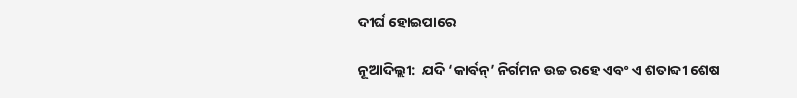ଦୀର୍ଘ ହୋଇପାରେ

ନୂଆଦିଲ୍ଲୀ:  ଯଦି ‘କାର୍ବନ୍‌’ ନିର୍ଗମନ ଉଚ୍ଚ ରହେ ଏବଂ ଏ ଶତାବ୍ଦୀ ଶେଷ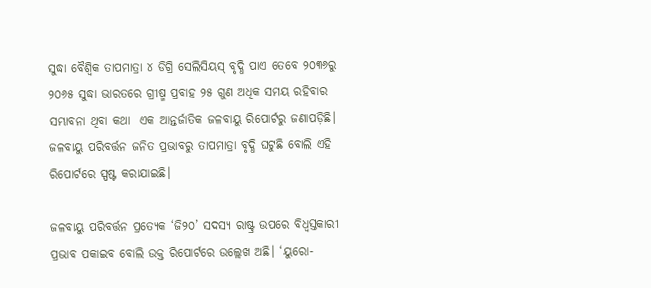ସୁଦ୍ଧା ବୈଶ୍ୱିକ ତାପମାତ୍ରା ୪ ଡିଗ୍ରି ସେଲିସିୟସ୍‌ ବୃଦ୍ଧି ପାଏ ତେବେ ୨୦୩୬ରୁ ୨୦୬୫ ସୁଦ୍ଧା ଭାରତରେ ଗ୍ରୀଷ୍ମ ପ୍ରବାହ ୨୫ ଗୁଣ ଅଧିକ ସମୟ ରହିବାର ସମ୍ଭାବନା ଥିବା କଥା  ଏକ ଆନ୍ତର୍ଜାତିକ ଜଳବାୟୁ ରିପୋର୍ଟରୁ ଜଣାପଡ଼ିଛି। ଜଳବାୟୁ ପରିବର୍ତ୍ତନ ଜନିତ ପ୍ରଭାବରୁ ତାପମାତ୍ରା ବୃଦ୍ଧି ଘଟୁଛି ବୋଲି ଏହି ରିପୋର୍ଟରେ ସ୍ପଷ୍ଟ କରାଯାଇଛି।

ଜଳବାୟୁ ପରିବର୍ତ୍ତନ ପ୍ରତ୍ୟେକ ‘ଜି୨୦’ ସଦସ୍ୟ ରାଷ୍ଟ୍ର ଉପରେ ବିଧ୍ୱସ୍ତକାରୀ ପ୍ରଭାବ ପକାଇବ ବୋଲି ଉକ୍ତ ରିପୋର୍ଟରେ ଉଲ୍ଲେଖ ଅଛି। ‘ୟୁରୋ-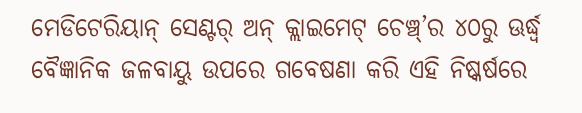ମେଡିଟେରିୟାନ୍‌ ସେଣ୍ଟର୍‌ ଅନ୍‌ କ୍ଲାଇମେଟ୍‌ ଚେଞ୍ଚ୍‌’ର ୪୦ରୁ ଊର୍ଦ୍ଧ୍ୱ ବୈଜ୍ଞାନିକ ଜଳବାୟୁ ଉପରେ ଗବେଷଣା କରି ଏହି ନିଷ୍କର୍ଷରେ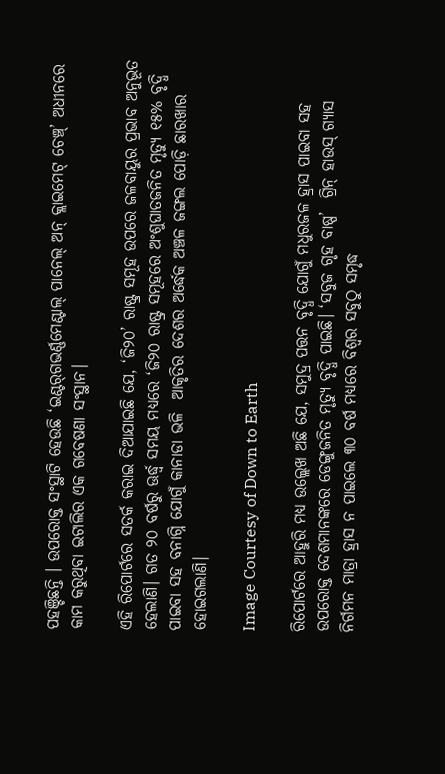ପହଞ୍ଚିଛନ୍ତି । ଉପରୋକ୍ତ ସଂସ୍ଥାଟି ହେଉଛି ‘ଇଣ୍ଟର୍‌ଗଭର୍ଣ୍ଣମେଣ୍ଟାଲ୍‌ ପାନେଲ୍‌ ଅନ୍‌ କ୍ଲାଇମେଟ୍‌ ଚେଞ୍ଚ୍‌’ ଅଧୀନରେ କାମ କରୁଥିବା ଇଟାଲିର ଏକ ଗବେଷଣା ସଂସ୍ଥାନ।

ଏହି ରିପୋର୍ଟରେ ସତର୍କ କରାଇ ଦିଆଯାଇଛି ଯେ, ‘ଜି୨୦’ ରାଷ୍ଟ୍ର ସମୂହ ଉପରେ ଜଳବାୟୁର ପ୍ରଭାବ ଅନୁଭୂତ ହେଲାଣି। ଗତ ୨୦ ବର୍ଷରୁ ଊର୍ଦ୍ଧ୍ୱ ସମୟ ମଧ୍ୟରେ ‘ଜି୨୦ ରାଷ୍ଟ୍ର ସମୂହରେ ଅଂଶୁଘାତଜନିତ ମୃତ୍ୟୁ ୧୫% ବୃଦ୍ଧି ପାଇବା ସହ ବନାଗ୍ନି ଯୋଗୁଁ କାନାଡା ଭଳି  ଆକୃତିର ଦେଶର ଅର୍ଦ୍ଧେକ ଅଞ୍ଚଳ ଜଙ୍ଗଲ ପୋଡ଼ି ଛାରଖାର ହୋଇଗଲାଣି।

Image Courtesy of Down to Earth

ରିପୋର୍ଟରେ ଆହୁରି ମଧ୍ୟ ଉଲ୍ଲେଖ ଅଛି ଯେ, ସମୁଦ୍ର ପତ୍ତନ ବୃଦ୍ଧି ଯୋଗୁଁ ମଧୁରଜଳ ହ୍ରାସ ପାଇବା ସହ ଉପରୋକ୍ତ ଦେଶମାନଙ୍କରେ ଡେଙ୍ଗୁଜନିତ ମୃତ୍ୟୁ ବୃଦ୍ଧି ପାଇଛି। ‘ସବୁଜ ଗୃହ ବାଷ୍ପ’  ଗ୍ରିନ୍ ହାଉସ୍ ଗ୍ୟାସ ନିର୍ଗମନ ମାତ୍ରା ହ୍ରାସ ନ ପାଇଲେ ୩୦ ବର୍ଷ ମଧ୍ୟରେ ବିଶ୍ୱର ସବୁଠୁ ସମୃଦ୍ଧ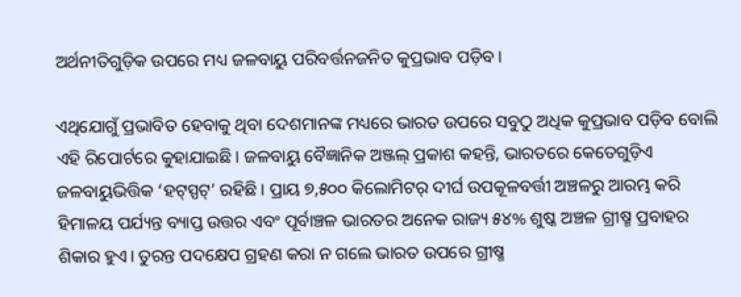ଅର୍ଥନୀତିଗୁଡ଼ିକ ଉପରେ ମଧ୍ୟ ଜଳବାୟୁ ପରିବର୍ତ୍ତନଜନିତ କୁପ୍ରଭାବ ପଡ଼ିବ।

ଏଥିଯୋଗୁଁ ପ୍ରଭାବିତ ହେବାକୁ ଥିବା ଦେଶମାନଙ୍କ ମଧ୍ୟରେ ଭାରତ ଉପରେ ସବୁଠୁ ଅଧିକ କୁପ୍ରଭାବ ପଡ଼ିବ ବୋଲି ଏହି ରିପୋର୍ଟରେ କୁହାଯାଇଛି। ଜଳବାୟୁ ବୈଜ୍ଞାନିକ ଅଞ୍ଜଲ୍‌ ପ୍ରକାଶ କହନ୍ତି, ଭାରତରେ କେତେଗୁଡ଼ିଏ ଜଳବାୟୁଭିତ୍ତିକ ‘ହଟ୍‌ସ୍ପଟ୍‌’ ରହିଛି। ପ୍ରାୟ ୭,୫୦୦ କିଲୋମିଟର୍‌ ଦୀର୍ଘ ଉପକୂଳବର୍ତ୍ତୀ ଅଞ୍ଚଳରୁ ଆରମ୍ଭ କରି ହିମାଳୟ ପର୍ଯ୍ୟନ୍ତ ବ୍ୟାପ୍ତ ଉତ୍ତର ଏବଂ ପୂର୍ବାଞ୍ଚଳ ଭାରତର ଅନେକ ରାଜ୍ୟ ୫୪% ଶୁଷ୍କ ଅଞ୍ଚଳ ଗ୍ରୀଷ୍ମ ପ୍ରବାହର ଶିକାର ହୁଏ। ତୁରନ୍ତ ପଦକ୍ଷେପ ଗ୍ରହଣ କରା ନ ଗଲେ ଭାରତ ଉପରେ ଗ୍ରୀଷ୍ମ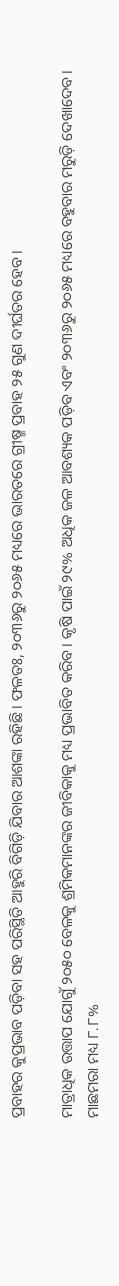ପ୍ରବାହର କୁପ୍ରଭାବ ପଡ଼ିବା ସହ ପରିସ୍ଥିତି ଆହୁରି ବିଗିଡ଼ି ଯିବାର ଆଶଙ୍କା ରହିଛି। ଫଳତଃ, ୨୦୩୬ରୁ ୨୦୬୫ ମଧ୍ୟରେ ଭାରତରେ ଗ୍ରୀଷ୍ମ ପ୍ରବାହ ୨୫ ଗୁଣ ଦୀର୍ଘତର ହେବ।

ମାତ୍ରାଧିକ ଉତ୍ତାପ ଯୋଗୁଁ ୨୦୫୦ ବେଳକୁ ଶ୍ରମିକମାନଙ୍କର ଜୀବିକାକୁ ମଧ୍ୟ ପ୍ରଭାବିତ କରିବ। କୃଷି ପାଇଁ ୨୯% ଅଧିକ ଜଳ ଆବଶ୍ୟକ ପଡ଼ିବ ଏବଂ ୨୦୩୬ରୁ ୨୦୬୫ ମଧ୍ୟରେ ବହୁବାର ମରୁଡ଼ି ଦେଖାଦେବ। ମାଛମରା ମଧ୍ୟ ୮.୮%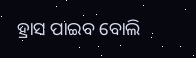ହ୍ରାସ ପାଇବ ବୋଲି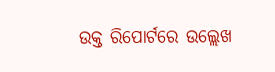ଉକ୍ତ ରିପୋର୍ଟରେ ଉଲ୍ଲେଖ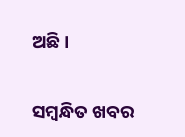ଅଛି।

ସମ୍ବନ୍ଧିତ ଖବର